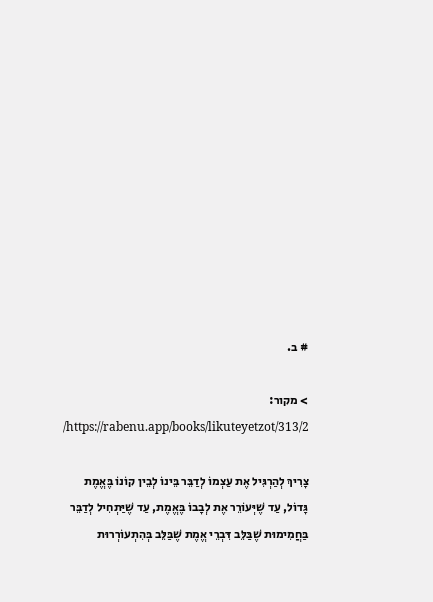# ב.

> מקור: https://rabenu.app/books/likuteyetzot/313/2/

צָרִיךְ לְהַרְגִּיל אֶת עַצְמוֹ לְדַבֵּר בֵּינוֹ לְבֵין קוֹנוֹ בֶּאֱמֶת גָּדוֹל, עַד שֶׁיְּעוֹרֵר אֶת לְבָבוֹ בֶּאֱמֶת, עַד שֶׁיַּתְחִיל לְדַבֵּר בַּחֲמִימוּת שֶׁבַּלֵּב דִּבְרֵי אֱמֶת שֶׁבַּלֵּב בְּהִתְעוֹרְרוּת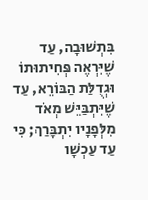בִּתְשׁוּבָה, עַד שֶׁיִּרְאֶה פְּחִיתוּתוֹ וּגְדֻלַּת הַבּוֹרֵא, עַד שֶׁיִּתְבַּיֵּשׁ מְאֹד מִלְּפָנָיו יִתְבָּרַךְ; כִּי עַד עַכְשָׁו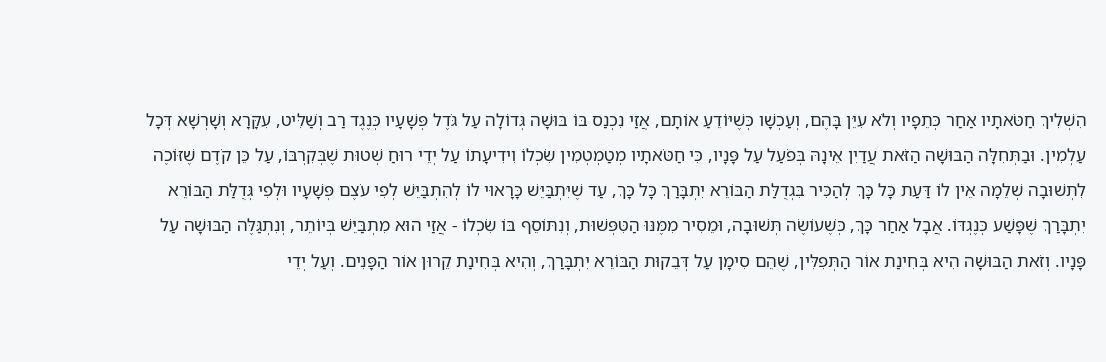הִשְׁלִיךְ חַטֹּאתָיו אַחַר כְּתֵפָיו וְלֹא עִיֵּן בָּהֶם, וְעַכְשָׁו כְּשֶׁיּוֹדֵעַ אוֹתָם, אֲזַי נִכְנַס בּוֹ בּוּשָׁה גְּדוֹלָה עַל גֹּדֶל פְּשָׁעָיו כְּנֶגֶד רַב וְשַׁלִּיט, עִקָּרָא וְשָׁרְשָׁא דְּכָל עַלְמִין. וּבַתְּחִלָּה הַבּוּשָׁה הַזֹּאת עֲדַיִן אֵינָהּ בְּפֹעַל עַל פָּנָיו, כִּי חַטֹּאתָיו מְטַמְטְמִין שִׂכְלוֹ וִידִיעָתוֹ עַל יְדֵי רוּחַ שְׁטוּת שֶׁבְּקִרְבּוֹ, עַל כֵּן קֹדֶם שֶׁזּוֹכֶה לִתְשׁוּבָה שְׁלֵמָה אֵין לוֹ דַּעַת כָּל כָּךְ לְהַכִּיר בִּגְדֻלַּת הַבּוֹרֵא יִתְבָּרַךְ כָּל כָּךְ, עַד שֶׁיִּתְבַּיֵּשׁ כָּרָאוּי לוֹ לְהִתְבַּיֵּשׁ לְפִי עֹצֶם פְּשָׁעָיו וּלְפִי גְּדֻלַּת הַבּוֹרֵא יִתְבָּרַךְ שֶׁפָּשַׁע כְּנֶגְדּוֹ. אֲבָל אַחַר כָּךְ, כְּשֶׁעוֹשֶׂה תְּשׁוּבָה, וּמֵסִיר מִמֶּנּוּ הַטִּפְּשׁוּת, וְנִתּוֹסֵף בּוֹ שִׂכְלוֹ - אֲזַי הוּא מִתְבַּיֵּשׁ בְּיוֹתֵר, וְנִתְגַּלֶּה הַבּוּשָׁה עַל פָּנָיו. וְזֹאת הַבּוּשָׁה הִיא בְּחִינַת אוֹר הַתְּפִלִּין, שֶׁהֵם סִימָן עַל דְּבֵקוּת הַבּוֹרֵא יִתְבָּרַךְ, וְהִיא בְּחִינַת קֵרוּן אוֹר הַפָּנִים. וְעַל יְדֵי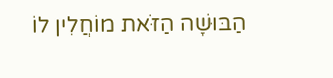הַבּוּשָׁה הַזֹּאת מוֹחֲלִין לוֹ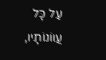עַל כָּל עֲווֹנוֹתָיו,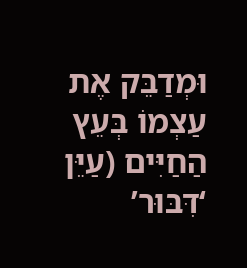וּמְדַבֵּק אֶת עַצְמוֹ בְּעֵץ הַחַיִּים (עַיֵּן ‘דִּבּוּר’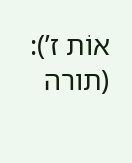אוֹת ז’): (תורה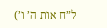ל”ח אות ה’ ו’)